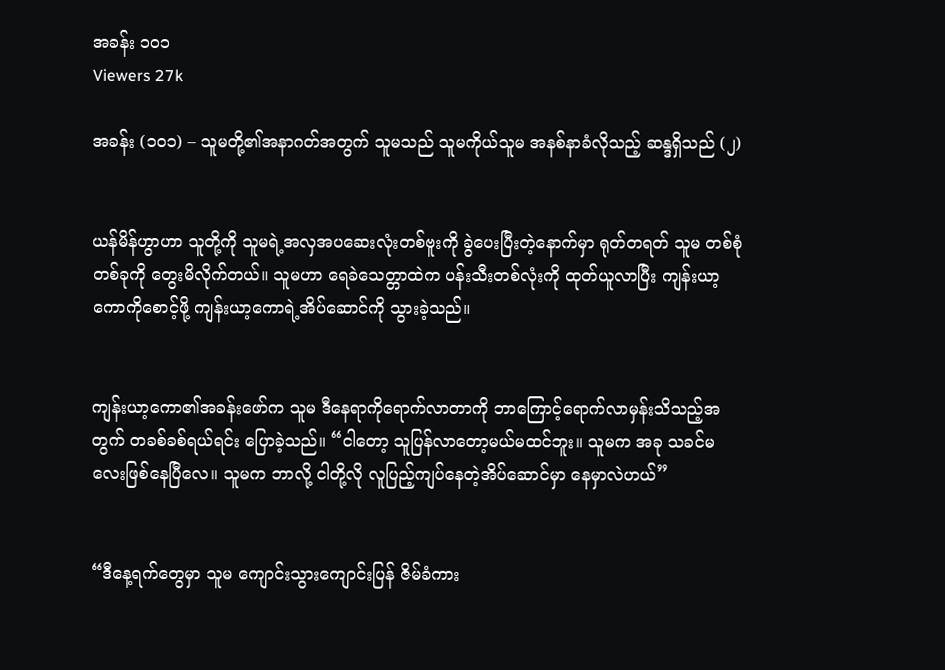အခန်း ၁၀၁
Viewers 27k

အခန်း (၁၀၁) – သူမတို့၏အနာဂတ်အတွက် သူမသည် သူမကိုယ်သူမ အနစ်နာခံလိုသည့် ဆန္ဒရှိသည် (၂)


ယန်မိန်ဟွာဟာ သူတို့ကို သူမရဲ့အလှအပဆေးလုံးတစ်ဗူးကို ခွဲပေးပြီးတဲ့နောက်မှာ ရုတ်တရတ် သူမ တစ်စုံတစ်ခုကို တွေးမိလိုက်တယ်။ သူမဟာ ရေခဲသေတ္တာထဲက ပန်းသီးတစ်လုံးကို ထုတ်ယူလာပြီး ကျန်းယာ့ကောကိုစောင့်ဖို့ ကျန်းယာ့ကောရဲ့အိပ်ဆောင်ကို သွားခဲ့သည်။


ကျန်းယာ့ကော၏အခန်းဖော်က သူမ ဒီနေရာကိုရောက်လာတာကို ဘာကြောင့်ရောက်လာမှန်းသိသည့်အတွက် တခစ်ခစ်ရယ်ရင်း ပြောခဲ့သည်။ “ငါတော့ သူပြန်လာတော့မယ်မထင်ဘူး။ သူမက အခု သခင်မလေးဖြစ်နေပြီလေ။ သူမက ဘာလို့ ငါတို့လို လူပြည့်ကျပ်နေတဲ့အိပ်ဆောင်မှာ နေမှာလဲဟယ်”


“ဒီနေ့ရက်တွေမှာ သူမ ကျောင်းသွားကျောင်းပြန် ဇိမ်ခံကား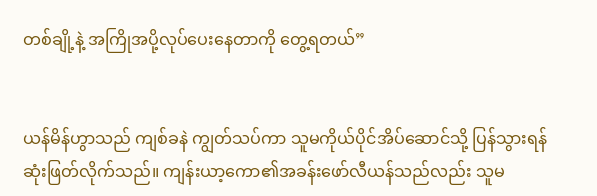တစ်ချို့နဲ့ အကြိုအပို့လုပ်ပေးနေတာကို တွေ့ရတယ်”


ယန်မိန်ဟွာသည် ကျစ်ခနဲ ကျွတ်သပ်ကာ သူမကိုယ်ပိုင်အိပ်ဆောင်သို့ ပြန်သွားရန် ဆုံးဖြတ်လိုက်သည်။ ကျန်းယာ့ကော၏အခန်းဖော်လီယန်သည်လည်း သူမ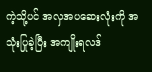ကဲ့သို့ပင် အလှအပဆေးလုံးကို အသုံးပြုခဲ့ပြီး အကျိုးရလဒ်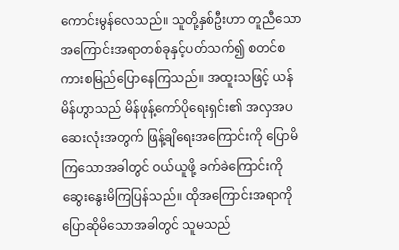ကောင်းမွန်လေသည်။ သူတို့နှစ်ဦးဟာ တူညီသောအကြောင်းအရာတစ်ခုနှင့်ပတ်သက်၍ စတင်စကားစမြည်ပြောနေကြသည်။ အထူးသဖြင့် ယန်မိန်ဟွာသည် မိန်ဖုန့်ကော်ပိုရေးရှင်း၏ အလှအပဆေးလုံးအတွက် ဖြန့်ချိရေးအကြောင်းကို ပြောမိကြသောအခါတွင် ဝယ်ယူဖို့ ခက်ခဲကြောင်းကို ဆွေးနွေးမိကြပြန်သည်။ ထိုအကြောင်းအရာကို ပြောဆိုမိသောအခါတွင် သူမသည်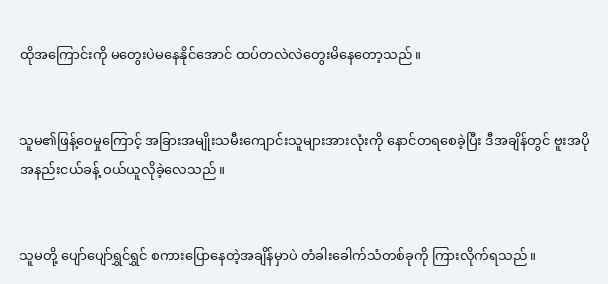ထိုအကြောင်းကို မတွေးပဲမနေနိုင်အောင် ထပ်တလဲလဲတွေးမိနေတော့သည်။


သူမ၏ဖြန့်ဝေမှုကြောင့် အခြားအမျိုးသမီးကျောင်းသူများအားလုံးကို နောင်တရစေခဲ့ပြီး ဒီအချိန်တွင် ဗူးအပိုအနည်းငယ်ခန့် ဝယ်ယူလိုခဲ့လေသည်။


သူမတို့ ပျော်ပျော်ရွှင်ရွှင် စကားပြောနေတဲ့အချိန်မှာပဲ တံခါးခေါက်သံတစ်ခုကို ကြားလိုက်ရသည်။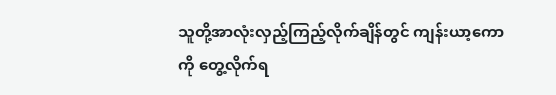သူတို့အာလုံးလှည့်ကြည့်လိုက်ချိန်တွင် ကျန်းယာ့ကောကို တွေ့လိုက်ရ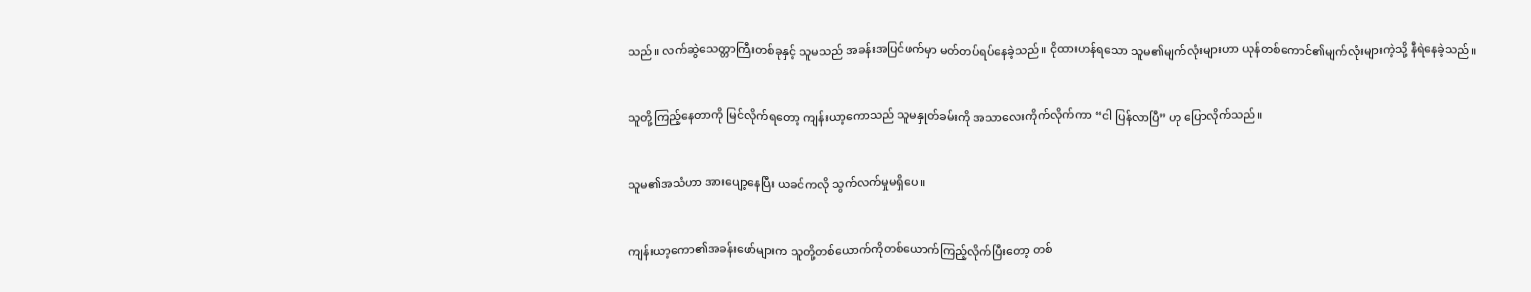သည်။ လက်ဆွဲသေတ္တာကြီးတစ်ခုနှင့် သူမသည် အခန်းအပြင်ဖက်မှာ မတ်တပ်ရပ်နေခဲ့သည်။ ငိုထားဟန်ရသော သူမ၏မျက်လုံးများဟာ ယုန်တစ်ကောင်၏မျက်လုံးများကဲ့သို့ နီရဲနေခဲ့သည်။


သူတို့ကြည့်နေတာကို မြင်လိုက်ရတော့ ကျန်းယာ့ကောသည် သူမနှုတ်ခမ်းကို အသာလေးကိုက်လိုက်ကာ “ငါ ပြန်လာပြီ” ဟု ပြောလိုက်သည်။


သူမ၏အသံဟာ အားပျော့နေပြီး ယခင်ကလို သွက်လက်မှုမရှိပေ။


ကျန်းယာ့ကော၏အခန်းဖော်များက သူတို့တစ်ယောက်ကိုတစ်ယောက်ကြည့်လိုက်ပြီးတော့ တစ်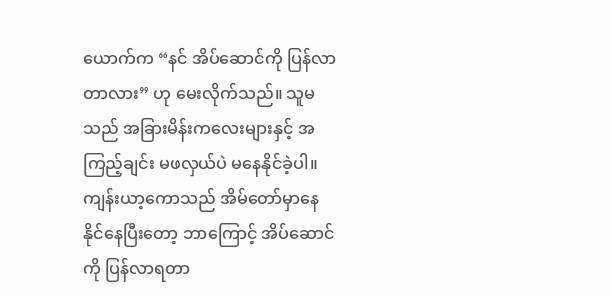ယောက်က “နင် အိပ်ဆောင်ကို ပြန်လာတာလား” ဟု မေးလိုက်သည်။ သူမသည် အခြားမိန်းကလေးများနှင့် အကြည့်ချင်း မဖလှယ်ပဲ မနေနိုင်ခဲ့ပါ။ ကျန်းယာ့ကောသည် အိမ်တော်မှာနေနိုင်နေပြီးတော့ ဘာကြောင့် အိပ်ဆောင်ကို ပြန်လာရတာ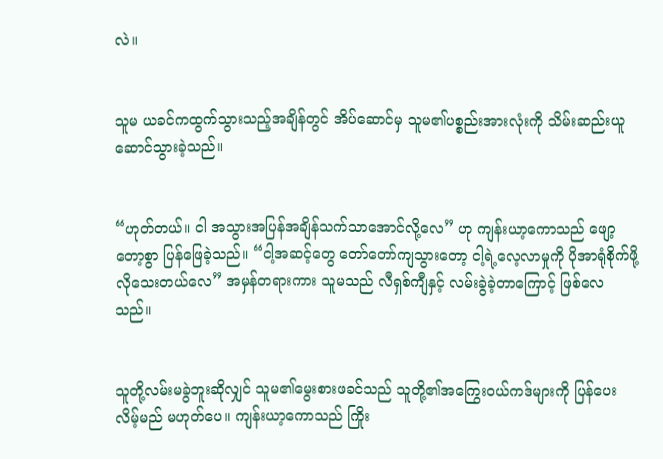လဲ။


သူမ ယခင်ကထွက်သွားသည့်အချိန်တွင် အိပ်ဆောင်မှ သူမ၏ပစ္စည်းအားလုံးကို သိမ်းဆည်းယူဆောင်သွားခဲ့သည်။


“ဟုတ်တယ်။ ငါ အသွားအပြန်အချိန်သက်သာ‌အောင်လို့လေ” ဟု ကျန်းယာ့ကောသည် ‌ဖျော့တော့စွာ ပြန်ဖြေခဲ့သည်။ “ငါ့အဆင့်တွေ တော်တော်ကျသွားတော့ ငါ့ရဲ့လေ့လာမှုကို ပိုအာရုံစိုက်ဖို့ လိုသေးတယ်လေ” အမှန်တရားကား သူမသည် လီရှစ်ကျီနှင့် လမ်းခွဲခဲ့တာကြောင့် ဖြစ်လေသည်။


သူတို့လမ်းမခွဲဘူးဆိုလျှင် သူမ၏မွေးစားဖခင်သည် သူတို့၏အကြွေးဝယ်ကဒ်များကို ပြန်ပေးလိမ့်မည် မဟုတ်ပေ။ ကျန်းယာ့ကောသည် ကြိုး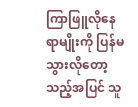ကြာဖြူလိုနေရာမျိုးကို ပြန်မသွားလိုတော့သည့်အပြင် သူ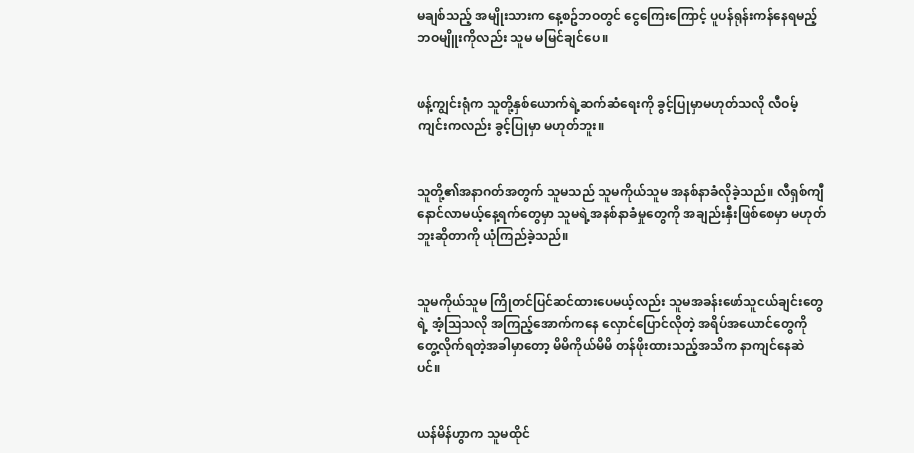မချစ်သည့် အမျိုးသားက နေ့စဥ်ဘဝတွင် ငွေကြေးကြောင့် ပူပန်ရုန်းကန်နေရမည့်ဘဝမျိူးကိုလည်း သူမ မမြင်ချင်ပေ။


ဖန့်ကျွင်းရုံက သူတို့နှစ်ယောက်ရဲ့ဆက်ဆံရေးကို ခွင့်ပြုမှာမဟုတ်သလို လီဝမ့်ကျင်းကလည်း ခွင့်ပြုမှာ မဟုတ်ဘူး။


သူတို့၏အနာဂတ်အတွက် သူမသည် သူမကိုယ်သူမ အနစ်နာခံလိုခဲ့သည်။ လီရှစ်ကျီ နောင်လာမယ့်နေ့ရက်တွေမှာ သူမရဲ့အနစ်နာခံမှုတွေကို အချည်းနှီးဖြစ်စေမှာ မဟုတ်ဘူးဆိုတာကို ယုံကြည်ခဲ့သည်။


သူမကိုယ်သူမ ကြိုတင်ပြင်ဆင်ထားပေမယ့်လည်း သူမအခန်းဖော်သူငယ်ချင်းတွေရဲ့ အံ့သြသလို အကြည့်အောက်ကနေ လှောင်ပြောင်လိုတဲ့ အရိပ်အယောင်တွေကို တွေ့လိုက်ရတဲ့အခါမှာတော့ မိမိကိုယ်မိမိ တန်ဖိုးထားသည့်အသိက နာကျင်နေဆဲပင်။


ယန်မိန်ဟွာက သူမထိုင်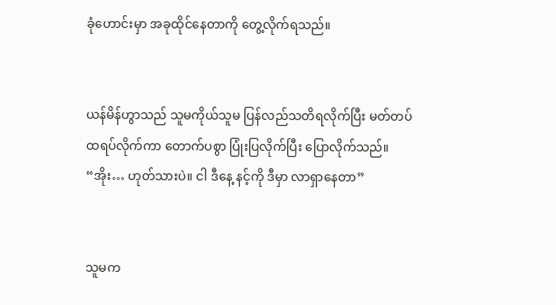ခုံဟောင်းမှာ အခုထိုင်နေတာကို တွေ့လိုက်ရသည်။


ယန်မိန်ဟွာသည် သူမကိုယ်သူမ ပြန်လည်သတိရလိုက်ပြီး မတ်တပ်ထရပ်လိုက်ကာ တောက်ပစွာ ပြုံးပြလိုက်ပြီး ပြောလိုက်သည်။ “အိုး… ဟုတ်သားပဲ။ ငါ ဒီနေ့ နင့်ကို ဒီမှာ လာရှာနေတာ”


သူမက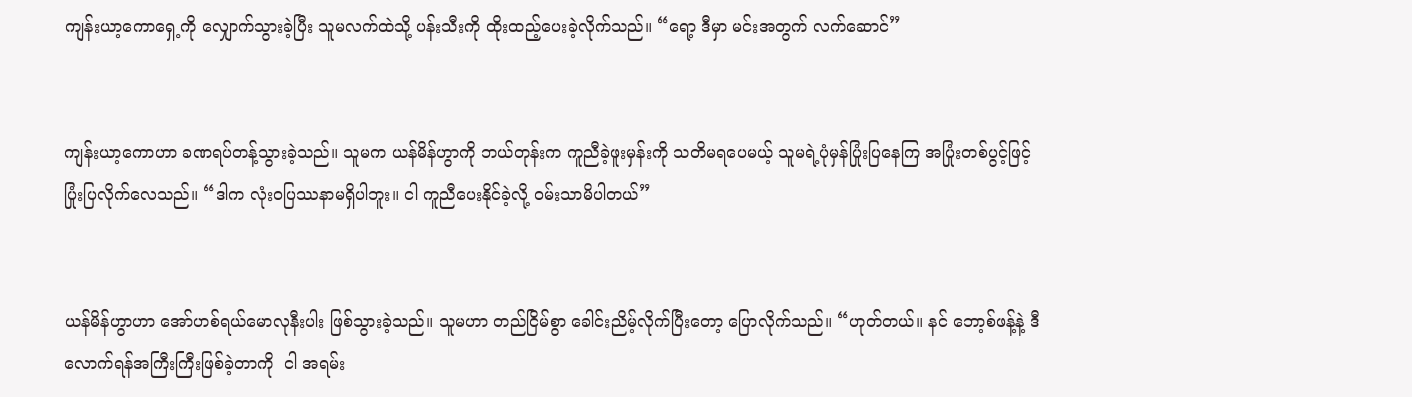ကျန်းယာ့ကောရှေ့ကို လျှောက်သွားခဲ့ပြီး သူမလက်ထဲသို့ ပန်းသီးကို ထိုးထည့်ပေးခဲ့လိုက်သည်။ “ရော့ ဒီမှာ မင်းအတွက် လက်‌ဆောင်”


ကျန်းယာ့ကောဟာ ခဏရပ်တန့်သွားခဲ့သည်။ သူမက ယန်မိန်ဟွာကို ဘယ်တုန်းက ကူညီခဲ့ဖူးမှန်းကို သတိမရပေမယ့် သူမရဲ့ပုံမှန်ပြုံးပြနေကြ အပြုံးတစ်ပွင့်ဖြင့် ပြုံးပြလိုက်လေသည်။ “ဒါက လုံးဝပြဿနာမရှိပါဘူး။ ငါ ကူညီပေးနိုင်ခဲ့လို့ ဝမ်းသာမိပါတယ်”


ယန်မိန်ဟွာဟာ အော်ဟစ်ရယ်မောလုနီးပါး ဖြစ်သွားခဲ့သည်။ သူမဟာ တည်ငြိမ်စွာ ခေါင်းညိမ့်လိုက်ပြီးတော့ ပြောလိုက်သည်။ “ဟုတ်တယ်။ နင် ဘော့စ်ဖန့်နဲ့ ဒီလောက်ရန်အကြီးကြီးဖြစ်ခဲ့တာကို  ငါ အရမ်း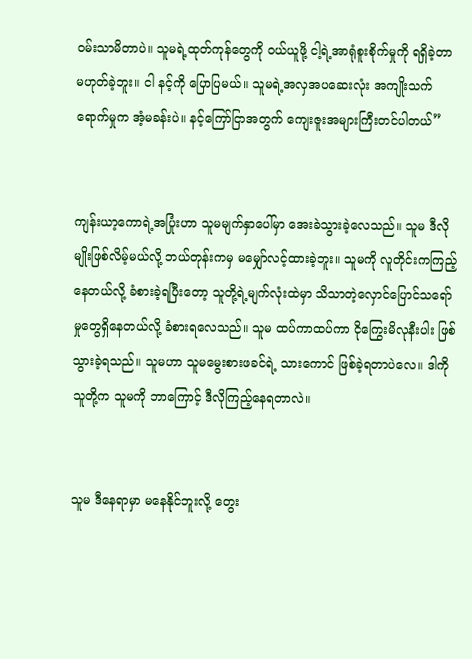ဝမ်းသာမိတာပဲ။ သူမရဲ့ထုတ်ကုန်တွေကို ဝယ်ယူဖို့ ငါ့ရဲ့အာရုံစူးစိုက်မှုကို ရရှိခဲ့တာ မဟုတ်ခဲ့ဘူး။ ငါ နင့်ကို ပြောပြမယ်။ သူမရဲ့အလှအပဆေးလုံး အကျိုးသက်ရောက်မှုက အံ့မခန်းပဲ။ နင့်ကြော်ငြာအတွက် ကျေးဇူးအများကြီးတင်ပါတယ်”


ကျန်းယာ့ကောရဲ့အပြုံးဟာ သူမမျက်နှာပေါ်မှာ အေးခဲသွားခဲ့လေသည်။ သူမ ဒီလိုမျိုးဖြစ်လိမ့်မယ်လို့ ဘယ်တုန်းကမှ မမျှော်လင့်ထားခဲ့ဘူး။ သူမကို လူတိုင်းကကြည့်နေတယ်လို့ ခံစားခဲ့ရပြီးတော့ သူတို့ရဲ့မျက်လုံးထဲမှာ သိသာတဲ့လှောင်ပြောင်သရော်မှုတွေရှိနေတယ်လို့ ခံစားရလေသည်။ သူမ ထပ်ကာထပ်ကာ ငိုကြွေးမိလုနီးပါး ဖြစ်သွားခဲ့ရသည်။ သူမဟာ သူမမွေးစားဖခင်ရဲ့ သားကောင် ဖြစ်ခဲ့ရတာပဲလေ။ ဒါကို သူတို့က သူမကို ဘာကြောင့် ဒီလိုကြည့်နေရတာလဲ။


သူမ ဒီနေရာမှာ မနေနိုင်ဘူးလို့ တွေး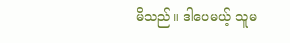မိသည်။ ဒါပေမယ့် သူမ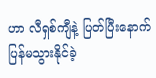ဟာ လီရှစ်ကျီနဲ့ ပြတ်ပြီးနောက် ပြန်မသွားနိုင်ခဲ့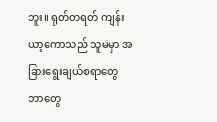ဘူး။ ရုတ်တရတ် ကျန်းယာ့ကောသည် သူမမှာ အခြား‌ရွေးချယ်စရာတွေ ဘာတွေ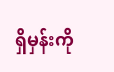ရှိမှန်းကို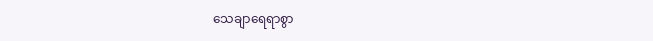သေချာ‌ရေရာစွာ